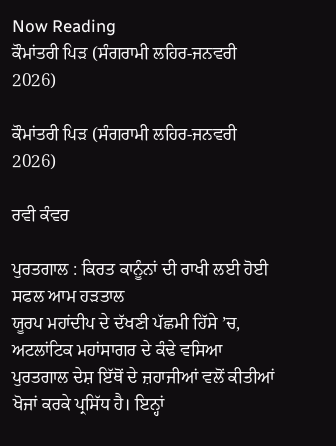Now Reading
ਕੌਮਾਂਤਰੀ ਪਿੜ (ਸੰਗਰਾਮੀ ਲਹਿਰ-ਜਨਵਰੀ 2026)

ਕੌਮਾਂਤਰੀ ਪਿੜ (ਸੰਗਰਾਮੀ ਲਹਿਰ-ਜਨਵਰੀ 2026)

ਰਵੀ ਕੰਵਰ

ਪੁਰਤਗਾਲ : ਕਿਰਤ ਕਾਨੂੰਨਾਂ ਦੀ ਰਾਖੀ ਲਈ ਹੋਈ ਸਫਲ ਆਮ ਹੜਤਾਲ
ਯੂਰਪ ਮਹਾਂਦੀਪ ਦੇ ਦੱਖਣੀ ਪੱਛਮੀ ਹਿੱਸੇ ’ਚ, ਅਟਲਾਂਟਿਕ ਮਹਾਂਸਾਗਰ ਦੇ ਕੰਢੇ ਵਸਿਆ ਪੁਰਤਗਾਲ ਦੇਸ਼ ਇੱਥੋਂ ਦੇ ਜ਼ਹਾਜੀਆਂ ਵਲੋਂ ਕੀਤੀਆਂ ਖੋਜਾਂ ਕਰਕੇ ਪ੍ਰਸਿੱਧ ਹੈ। ਇਨ੍ਹਾਂ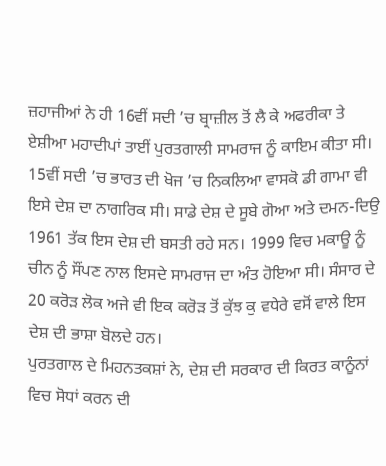ਜ਼ਹਾਜੀਆਂ ਨੇ ਹੀ 16ਵੀਂ ਸਦੀ ’ਚ ਬ੍ਰਾਜ਼ੀਲ ਤੋਂ ਲੈ ਕੇ ਅਫਰੀਕਾ ਤੇ ਏਸ਼ੀਆ ਮਹਾਦੀਪਾਂ ਤਾਈਂ ਪੁਰਤਗਾਲੀ ਸਾਮਰਾਜ ਨੂੰ ਕਾਇਮ ਕੀਤਾ ਸੀ। 15ਵੀਂ ਸਦੀ ’ਚ ਭਾਰਤ ਦੀ ਖੋਜ ’ਚ ਨਿਕਲਿਆ ਵਾਸਕੋ ਡੀ ਗਾਮਾ ਵੀ ਇਸੇ ਦੇਸ਼ ਦਾ ਨਾਗਰਿਕ ਸੀ। ਸਾਡੇ ਦੇਸ਼ ਦੇ ਸੂਬੇ ਗੋਆ ਅਤੇ ਦਮਨ-ਦਿਉ 1961 ਤੱਕ ਇਸ ਦੇਸ਼ ਦੀ ਬਸਤੀ ਰਹੇ ਸਨ। 1999 ਵਿਚ ਮਕਾਊ ਨੂੰ ਚੀਨ ਨੂੰ ਸੌਂਪਣ ਨਾਲ ਇਸਦੇ ਸਾਮਰਾਜ ਦਾ ਅੰਤ ਹੋਇਆ ਸੀ। ਸੰਸਾਰ ਦੇ 20 ਕਰੋੜ ਲੋਕ ਅਜੇ ਵੀ ਇਕ ਕਰੋੜ ਤੋਂ ਕੁੱਝ ਕੁ ਵਧੇਰੇ ਵਸੋਂ ਵਾਲੇ ਇਸ ਦੇਸ਼ ਦੀ ਭਾਸ਼ਾ ਬੋਲਦੇ ਹਨ।
ਪੁਰਤਗਾਲ ਦੇ ਮਿਹਨਤਕਸ਼ਾਂ ਨੇ, ਦੇਸ਼ ਦੀ ਸਰਕਾਰ ਦੀ ਕਿਰਤ ਕਾਨੂੰਨਾਂ ਵਿਚ ਸੋਧਾਂ ਕਰਨ ਦੀ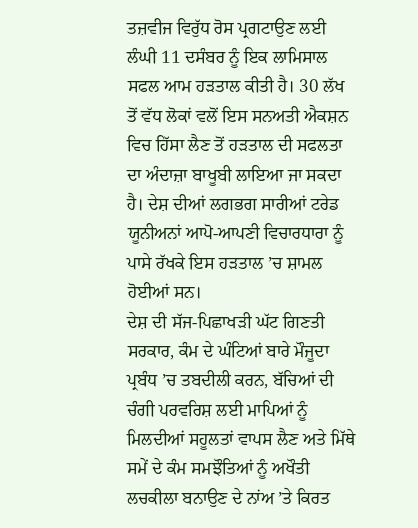ਤਜ਼ਵੀਜ ਵਿਰੁੱਧ ਰੋਸ ਪ੍ਰਗਟਾਉਣ ਲਈ ਲੰਘੀ 11 ਦਸੰਬਰ ਨੂੰ ਇਕ ਲਾਮਿਸਾਲ ਸਫਲ ਆਮ ਹੜਤਾਲ ਕੀਤੀ ਹੈ। 30 ਲੱਖ ਤੋਂ ਵੱਧ ਲੋਕਾਂ ਵਲੋਂ ਇਸ ਸਨਅਤੀ ਐਕਸ਼ਨ ਵਿਚ ਹਿੱਸਾ ਲੈਣ ਤੋਂ ਹੜਤਾਲ ਦੀ ਸਫਲਤਾ ਦਾ ਅੰਦਾਜ਼ਾ ਬਾਖੂਬੀ ਲਾਇਆ ਜਾ ਸਕਦਾ ਹੈ। ਦੇਸ਼ ਦੀਆਂ ਲਗਭਗ ਸਾਰੀਆਂ ਟਰੇਡ ਯੂਨੀਅਨਾਂ ਆਪੋ-ਆਪਣੀ ਵਿਚਾਰਧਾਰਾ ਨੂੰ ਪਾਸੇ ਰੱਖਕੇ ਇਸ ਹੜਤਾਲ ’ਚ ਸ਼ਾਮਲ ਹੋਈਆਂ ਸਨ।
ਦੇਸ਼ ਦੀ ਸੱਜ-ਪਿਛਾਖੜੀ ਘੱਟ ਗਿਣਤੀ ਸਰਕਾਰ, ਕੰਮ ਦੇ ਘੰਟਿਆਂ ਬਾਰੇ ਮੌਜੂਦਾ ਪ੍ਰਬੰਧ ’ਚ ਤਬਦੀਲੀ ਕਰਨ, ਬੱਚਿਆਂ ਦੀ ਚੰਗੀ ਪਰਵਰਿਸ਼ ਲਈ ਮਾਪਿਆਂ ਨੂੰ ਮਿਲਦੀਆਂ ਸਹੂਲਤਾਂ ਵਾਪਸ ਲੈਣ ਅਤੇ ਮਿੱਥੇ ਸਮੇਂ ਦੇ ਕੰਮ ਸਮਝੌਤਿਆਂ ਨੂੰ ਅਖੌਤੀ ਲਚਕੀਲਾ ਬਨਾਉਣ ਦੇ ਨਾਂਅ ’ਤੇ ਕਿਰਤ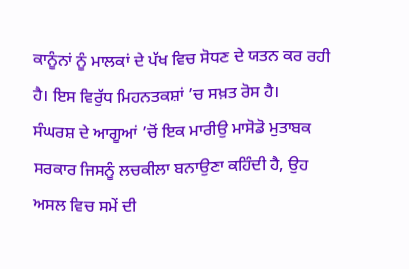ਕਾਨੂੰਨਾਂ ਨੂੰ ਮਾਲਕਾਂ ਦੇ ਪੱਖ ਵਿਚ ਸੋਧਣ ਦੇ ਯਤਨ ਕਰ ਰਹੀ ਹੈ। ਇਸ ਵਿਰੁੱਧ ਮਿਹਨਤਕਸ਼ਾਂ ’ਚ ਸਖ਼ਤ ਰੋਸ ਹੈ।
ਸੰਘਰਸ਼ ਦੇ ਆਗੂਆਂ ’ਚੋਂ ਇਕ ਮਾਰੀਉ ਮਾਸੋਡੋ ਮੁਤਾਬਕ ਸਰਕਾਰ ਜਿਸਨੂੰ ਲਚਕੀਲਾ ਬਨਾਉਣਾ ਕਹਿੰਦੀ ਹੈ, ਉਹ ਅਸਲ ਵਿਚ ਸਮੇਂ ਦੀ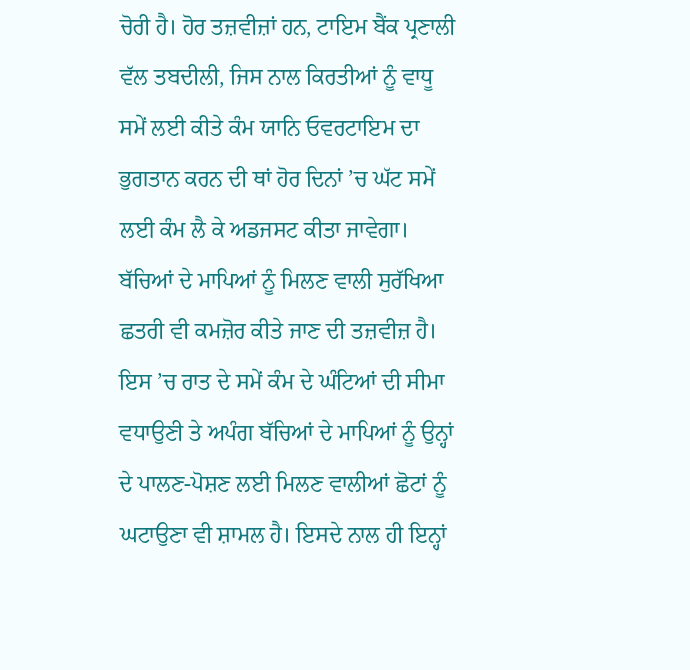ਚੋਰੀ ਹੈ। ਹੋਰ ਤਜ਼ਵੀਜ਼ਾਂ ਹਨ, ਟਾਇਮ ਬੈਂਕ ਪ੍ਰਣਾਲੀ ਵੱਲ ਤਬਦੀਲੀ, ਜਿਸ ਨਾਲ ਕਿਰਤੀਆਂ ਨੂੰ ਵਾਧੂ ਸਮੇਂ ਲਈ ਕੀਤੇ ਕੰਮ ਯਾਨਿ ਓਵਰਟਾਇਮ ਦਾ ਭੁਗਤਾਨ ਕਰਨ ਦੀ ਥਾਂ ਹੋਰ ਦਿਨਾਂ ’ਚ ਘੱਟ ਸਮੇਂ ਲਈ ਕੰਮ ਲੈ ਕੇ ਅਡਜਸਟ ਕੀਤਾ ਜਾਵੇਗਾ। ਬੱਚਿਆਂ ਦੇ ਮਾਪਿਆਂ ਨੂੰ ਮਿਲਣ ਵਾਲੀ ਸੁਰੱਖਿਆ ਛਤਰੀ ਵੀ ਕਮਜ਼ੋਰ ਕੀਤੇ ਜਾਣ ਦੀ ਤਜ਼ਵੀਜ਼ ਹੈ। ਇਸ ’ਚ ਰਾਤ ਦੇ ਸਮੇਂ ਕੰਮ ਦੇ ਘੰਟਿਆਂ ਦੀ ਸੀਮਾ ਵਧਾਉਣੀ ਤੇ ਅਪੰਗ ਬੱਚਿਆਂ ਦੇ ਮਾਪਿਆਂ ਨੂੰ ਉਨ੍ਹਾਂ ਦੇ ਪਾਲਣ-ਪੋਸ਼ਣ ਲਈ ਮਿਲਣ ਵਾਲੀਆਂ ਛੋਟਾਂ ਨੂੰ ਘਟਾਉਣਾ ਵੀ ਸ਼ਾਮਲ ਹੈ। ਇਸਦੇ ਨਾਲ ਹੀ ਇਨ੍ਹਾਂ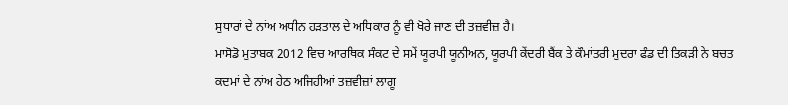ਸੁਧਾਰਾਂ ਦੇ ਨਾਂਅ ਅਧੀਨ ਹੜਤਾਲ ਦੇ ਅਧਿਕਾਰ ਨੂੰ ਵੀ ਖੋਰੇ ਜਾਣ ਦੀ ਤਜ਼ਵੀਜ਼ ਹੈ।
ਮਾਸੋਡੋ ਮੁਤਾਬਕ 2012 ਵਿਚ ਆਰਥਿਕ ਸੰਕਟ ਦੇ ਸਮੇਂ ਯੂਰਪੀ ਯੂਨੀਅਨ, ਯੂਰਪੀ ਕੇਂਦਰੀ ਬੈਂਕ ਤੇ ਕੌਮਾਂਤਰੀ ਮੁਦਰਾ ਫੰਡ ਦੀ ਤਿਕੜੀ ਨੇ ਬਚਤ ਕਦਮਾਂ ਦੇ ਨਾਂਅ ਹੇਠ ਅਜਿਹੀਆਂ ਤਜ਼ਵੀਜ਼ਾਂ ਲਾਗੂ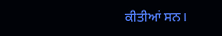ਕੀਤੀਆਂ ਸਨ।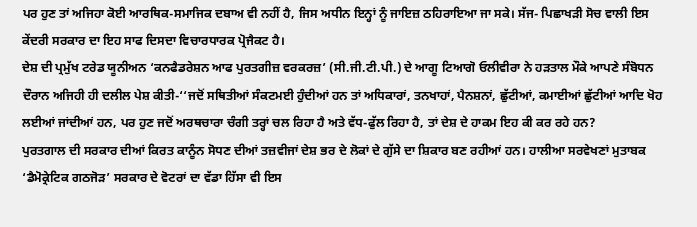ਪਰ ਹੁਣ ਤਾਂ ਅਜਿਹਾ ਕੋਈ ਆਰਥਿਕ-ਸਮਾਜਿਕ ਦਬਾਅ ਵੀ ਨਹੀਂ ਹੈ, ਜਿਸ ਅਧੀਨ ਇਨ੍ਹਾਂ ਨੂੰ ਜਾਇਜ਼ ਠਹਿਰਾਇਆ ਜਾ ਸਕੇ। ਸੱਜ- ਪਿਛਾਖੜੀ ਸੋਚ ਵਾਲੀ ਇਸ ਕੇਂਦਰੀ ਸਰਕਾਰ ਦਾ ਇਹ ਸਾਫ ਦਿਸਦਾ ਵਿਚਾਰਧਾਰਕ ਪ੍ਰੋਜੈਕਟ ਹੈ।
ਦੇਸ਼ ਦੀ ਪ੍ਰਮੁੱਖ ਟਰੇਡ ਯੂਨੀਅਨ ‘ਕਨਫੈਡਰੇਸ਼ਨ ਆਫ ਪੁਰਤਗੀਜ਼ ਵਰਕਰਜ਼’ (ਸੀ.ਜੀ.ਟੀ.ਪੀ.) ਦੇ ਆਗੂ ਟਿਆਗੋ ਓਲੀਵੀਰਾ ਨੇ ਹੜਤਾਲ ਮੌਕੇ ਆਪਣੇ ਸੰਬੋਧਨ ਦੌਰਾਨ ਅਜਿਹੀ ਹੀ ਦਲੀਲ ਪੇਸ਼ ਕੀਤੀ-‘‘ਜਦੋਂ ਸਥਿਤੀਆਂ ਸੰਕਟਮਈ ਹੁੰਦੀਆਂ ਹਨ ਤਾਂ ਅਧਿਕਾਰਾਂ, ਤਨਖਾਹਾਂ, ਪੈਨਸ਼ਨਾਂ, ਛੁੱਟੀਆਂ, ਕਮਾਈਆਂ ਛੁੱਟੀਆਂ ਆਦਿ ਖੋਹ ਲਈਆਂ ਜਾਂਦੀਆਂ ਹਨ, ਪਰ ਹੁਣ ਜਦੋਂ ਅਰਥਚਾਰਾ ਚੰਗੀ ਤਰ੍ਹਾਂ ਚਲ ਰਿਹਾ ਹੈ ਅਤੇ ਵੱਧ-ਫੁੱਲ ਰਿਹਾ ਹੈ, ਤਾਂ ਦੇਸ਼ ਦੇ ਹਾਕਮ ਇਹ ਕੀ ਕਰ ਰਹੇ ਹਨ?
ਪੁਰਤਗਾਲ ਦੀ ਸਰਕਾਰ ਦੀਆਂ ਕਿਰਤ ਕਾਨੂੰਨ ਸੋਧਣ ਦੀਆਂ ਤਜ਼ਵੀਜਾਂ ਦੇਸ਼ ਭਰ ਦੇ ਲੋਕਾਂ ਦੇ ਗੁੱਸੇ ਦਾ ਸ਼ਿਕਾਰ ਬਣ ਰਹੀਆਂ ਹਨ। ਹਾਲੀਆ ਸਰਵੇਖਣਾਂ ਮੁਤਾਬਕ ‘ਡੈਮੋਕ੍ਰੇਟਿਕ ਗਠਜੋੜ’ ਸਰਕਾਰ ਦੇ ਵੋਟਰਾਂ ਦਾ ਵੱਡਾ ਹਿੱਸਾ ਵੀ ਇਸ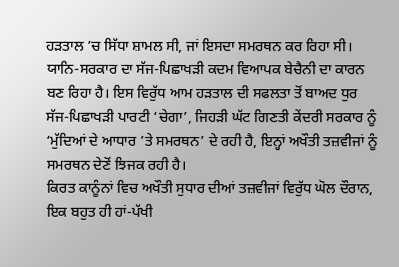ਹੜਤਾਲ ’ਚ ਸਿੱਧਾ ਸ਼ਾਮਲ ਸੀ, ਜਾਂ ਇਸਦਾ ਸਮਰਥਨ ਕਰ ਰਿਹਾ ਸੀ। ਯਾਨਿ-ਸਰਕਾਰ ਦਾ ਸੱਜ-ਪਿਛਾਖੜੀ ਕਦਮ ਵਿਆਪਕ ਬੇਚੈਨੀ ਦਾ ਕਾਰਨ ਬਣ ਰਿਹਾ ਹੈ। ਇਸ ਵਿਰੁੱਧ ਆਮ ਹੜਤਾਲ ਦੀ ਸਫਲਤਾ ਤੋਂ ਬਾਅਦ ਧੁਰ ਸੱਜ-ਪਿਛਾਖੜੀ ਪਾਰਟੀ ‘ਚੇਗਾ’, ਜਿਹੜੀ ਘੱਟ ਗਿਣਤੀ ਕੇਂਦਰੀ ਸਰਕਾਰ ਨੂੰ ‘ਮੁੱਦਿਆਂ ਦੇ ਆਧਾਰ ’ਤੇ ਸਮਰਥਨ’ ਦੇ ਰਹੀ ਹੈ, ਇਨ੍ਹਾਂ ਅਖੌਤੀ ਤਜ਼ਵੀਜਾਂ ਨੂੰ ਸਮਰਥਨ ਦੇਣੋਂ ਝਿਜਕ ਰਹੀ ਹੈ।
ਕਿਰਤ ਕਾਨੂੰਨਾਂ ਵਿਚ ਅਖੌਤੀ ਸੁਧਾਰ ਦੀਆਂ ਤਜ਼ਵੀਜਾਂ ਵਿਰੁੱਧ ਘੋਲ ਦੌਰਾਨ, ਇਕ ਬਹੁਤ ਹੀ ਹਾਂ-ਪੱਖੀ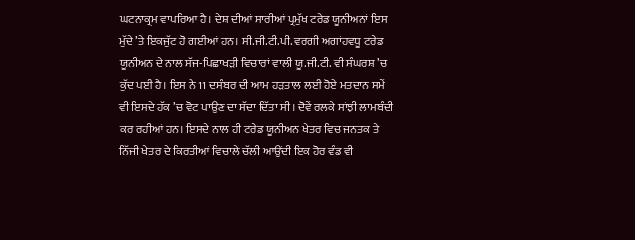ਘਟਨਾਕ੍ਰਮ ਵਾਪਰਿਆ ਹੈ। ਦੇਸ਼ ਦੀਆਂ ਸਾਰੀਆਂ ਪ੍ਰਮੁੱਖ ਟਰੇਡ ਯੂਨੀਅਨਾਂ ਇਸ ਮੁੱਦੇ ’ਤੇ ਇਕਜੁੱਟ ਹੋ ਗਈਆਂ ਹਨ। ਸੀ.ਜੀ.ਟੀ.ਪੀ. ਵਰਗੀ ਅਗਾਂਹਵਧੂ ਟਰੇਡ ਯੂਨੀਅਨ ਦੇ ਨਾਲ ਸੱਜ-ਪਿਛਾਖੜੀ ਵਿਚਾਰਾਂ ਵਾਲੀ ਯੂ.ਜੀ.ਟੀ. ਵੀ ਸੰਘਰਸ਼ ’ਚ ਕੁੱਦ ਪਈ ਹੈ। ਇਸ ਨੇ 11 ਦਸੰਬਰ ਦੀ ਆਮ ਹੜਤਾਲ ਲਈ ਹੋਏ ਮਤਦਾਨ ਸਮੇਂ ਵੀ ਇਸਦੇ ਹੱਕ ’ਚ ਵੋਟ ਪਾਉਣ ਦਾ ਸੱਦਾ ਦਿੱਤਾ ਸੀ। ਦੋਵੇਂ ਰਲਕੇ ਸਾਂਝੀ ਲਾਮਬੰਦੀ ਕਰ ਰਹੀਆਂ ਹਨ। ਇਸਦੇ ਨਾਲ ਹੀ ਟਰੇਡ ਯੂਨੀਅਨ ਖੇਤਰ ਵਿਚ ਜਨਤਕ ਤੇ ਨਿੱਜੀ ਖੇਤਰ ਦੇ ਕਿਰਤੀਆਂ ਵਿਚਾਲੇ ਚੱਲੀ ਆਉਂਦੀ ਇਕ ਹੋਰ ਵੰਡ ਵੀ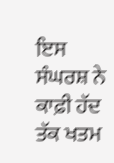ਇਸ ਸੰਘਰਸ਼ ਨੇ ਕਾਫ਼ੀ ਹੱਦ ਤੱਕ ਖਤਮ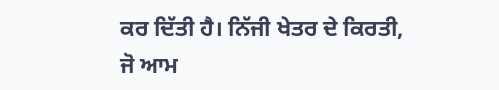ਕਰ ਦਿੱਤੀ ਹੈ। ਨਿੱਜੀ ਖੇਤਰ ਦੇ ਕਿਰਤੀ, ਜੋ ਆਮ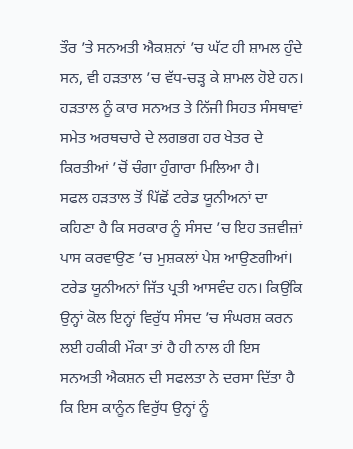ਤੌਰ ’ਤੇ ਸਨਅਤੀ ਐਕਸ਼ਨਾਂ ’ਚ ਘੱਟ ਹੀ ਸ਼ਾਮਲ ਹੁੰਦੇ ਸਨ, ਵੀ ਹੜਤਾਲ ’ਚ ਵੱਧ-ਚੜ੍ਹ ਕੇ ਸ਼ਾਮਲ ਹੋਏ ਹਨ। ਹੜਤਾਲ ਨੂੰ ਕਾਰ ਸਨਅਤ ਤੇ ਨਿੱਜੀ ਸਿਹਤ ਸੰਸਥਾਵਾਂ ਸਮੇਤ ਅਰਥਚਾਰੇ ਦੇ ਲਗਭਗ ਹਰ ਖੇਤਰ ਦੇ ਕਿਰਤੀਆਂ ’ਚੋਂ ਚੰਗਾ ਹੁੰਗਾਰਾ ਮਿਲਿਆ ਹੈ।
ਸਫਲ ਹੜਤਾਲ ਤੋਂ ਪਿੱਛੋਂ ਟਰੇਡ ਯੂਨੀਅਨਾਂ ਦਾ ਕਹਿਣਾ ਹੈ ਕਿ ਸਰਕਾਰ ਨੂੰ ਸੰਸਦ ’ਚ ਇਹ ਤਜ਼ਵੀਜ਼ਾਂ ਪਾਸ ਕਰਵਾਉਣ ’ਚ ਮੁਸ਼ਕਲਾਂ ਪੇਸ਼ ਆਉਣਗੀਆਂ। ਟਰੇਡ ਯੂਨੀਅਨਾਂ ਜਿੱਤ ਪ੍ਰਤੀ ਆਸਵੰਦ ਹਨ। ਕਿਉਂਕਿ ਉਨ੍ਹਾਂ ਕੋਲ ਇਨ੍ਹਾਂ ਵਿਰੁੱਧ ਸੰਸਦ ’ਚ ਸੰਘਰਸ਼ ਕਰਨ ਲਈ ਹਕੀਕੀ ਮੌਕਾ ਤਾਂ ਹੈ ਹੀ ਨਾਲ ਹੀ ਇਸ ਸਨਅਤੀ ਐਕਸ਼ਨ ਦੀ ਸਫਲਤਾ ਨੇ ਦਰਸਾ ਦਿੱਤਾ ਹੈ ਕਿ ਇਸ ਕਾਨੂੰਨ ਵਿਰੁੱਧ ਉਨ੍ਹਾਂ ਨੂੰ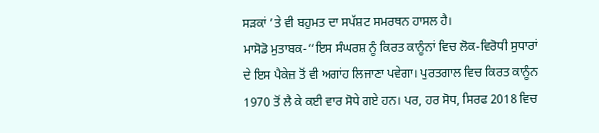ਸੜਕਾਂ ’ਤੇ ਵੀ ਬਹੁਮਤ ਦਾ ਸਪੱਸ਼ਟ ਸਮਰਥਨ ਹਾਸਲ ਹੈ।
ਮਾਸੋਡੋ ਮੁਤਾਬਕ-‘‘ਇਸ ਸੰਘਰਸ਼ ਨੂੰ ਕਿਰਤ ਕਾਨੂੰਨਾਂ ਵਿਚ ਲੋਕ-ਵਿਰੋਧੀ ਸੁਧਾਰਾਂ ਦੇ ਇਸ ਪੈਕੇਜ਼ ਤੋਂ ਵੀ ਅਗਾਂਹ ਲਿਜਾਣਾ ਪਵੇਗਾ। ਪੁਰਤਗਾਲ ਵਿਚ ਕਿਰਤ ਕਾਨੂੰਨ 1970 ਤੋਂ ਲੈ ਕੇ ਕਈ ਵਾਰ ਸੋਧੇ ਗਏ ਹਨ। ਪਰ, ਹਰ ਸੋਧ, ਸਿਰਫ 2018 ਵਿਚ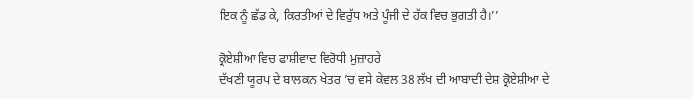ਇਕ ਨੂੰ ਛੱਡ ਕੇ, ਕਿਰਤੀਆਂ ਦੇ ਵਿਰੁੱਧ ਅਤੇ ਪੂੰਜੀ ਦੇ ਹੱਕ ਵਿਚ ਭੁਗਤੀ ਹੈ।’’

ਕ੍ਰੋਏਸ਼ੀਆ ਵਿਚ ਫਾਸ਼ੀਵਾਦ ਵਿਰੋਧੀ ਮੁਜ਼ਾਹਰੇ
ਦੱਖਣੀ ਯੂਰਪ ਦੇ ਬਾਲਕਨ ਖੇਤਰ ’ਚ ਵਸੇ ਕੇਵਲ 38 ਲੱਖ ਦੀ ਆਬਾਦੀ ਦੇਸ਼ ਕ੍ਰੋਏਸ਼ੀਆ ਦੇ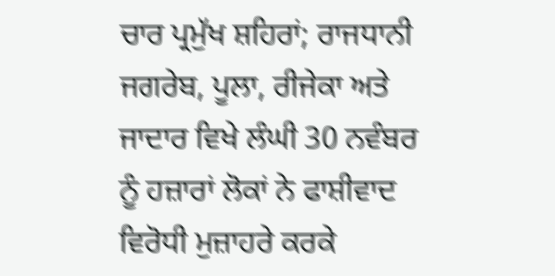ਚਾਰ ਪ੍ਰਮੁੱਖ ਸ਼ਹਿਰਾਂ; ਰਾਜਧਾਨੀ ਜਗਰੇਬ, ਪੂਲਾ, ਰੀਜੇਕਾ ਅਤੇ ਜਾਦਾਰ ਵਿਖੇ ਲੰਘੀ 30 ਨਵੰਬਰ ਨੂੰ ਹਜ਼ਾਰਾਂ ਲੋਕਾਂ ਨੇ ਫਾਸ਼ੀਵਾਦ ਵਿਰੋਧੀ ਮੁਜ਼ਾਹਰੇ ਕਰਕੇ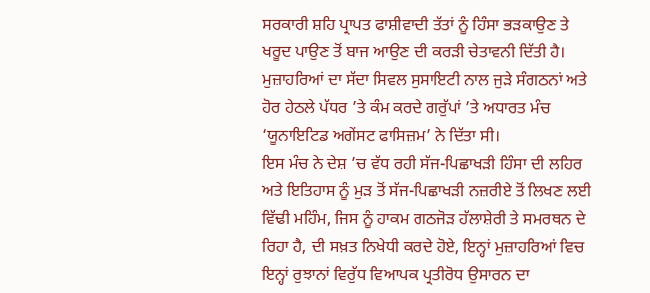ਸਰਕਾਰੀ ਸ਼ਹਿ ਪ੍ਰਾਪਤ ਫਾਸ਼ੀਵਾਦੀ ਤੱਤਾਂ ਨੂੰ ਹਿੰਸਾ ਭੜਕਾਉਣ ਤੇ ਖਰੂਦ ਪਾਉਣ ਤੋਂ ਬਾਜ ਆਉਣ ਦੀ ਕਰੜੀ ਚੇਤਾਵਨੀ ਦਿੱਤੀ ਹੈ। ਮੁਜ਼ਾਹਰਿਆਂ ਦਾ ਸੱਦਾ ਸਿਵਲ ਸੁਸਾਇਟੀ ਨਾਲ ਜੁੜੇ ਸੰਗਠਨਾਂ ਅਤੇ ਹੋਰ ਹੇਠਲੇ ਪੱਧਰ ’ਤੇ ਕੰਮ ਕਰਦੇ ਗਰੁੱਪਾਂ ’ਤੇ ਅਧਾਰਤ ਮੰਚ ‘ਯੂਨਾਇਟਿਡ ਅਗੇਂਸਟ ਫਾਸਿਜ਼ਮ’ ਨੇ ਦਿੱਤਾ ਸੀ।
ਇਸ ਮੰਚ ਨੇ ਦੇਸ਼ ’ਚ ਵੱਧ ਰਹੀ ਸੱਜ-ਪਿਛਾਖੜੀ ਹਿੰਸਾ ਦੀ ਲਹਿਰ ਅਤੇ ਇਤਿਹਾਸ ਨੂੰ ਮੁੜ ਤੋਂ ਸੱਜ-ਪਿਛਾਖੜੀ ਨਜ਼ਰੀਏ ਤੋਂ ਲਿਖਣ ਲਈ ਵਿੱਢੀ ਮਹਿੰਮ, ਜਿਸ ਨੂੰ ਹਾਕਮ ਗਠਜੋੜ ਹੱਲਾਸ਼ੇਰੀ ਤੇ ਸਮਰਥਨ ਦੇ ਰਿਹਾ ਹੈ, ਦੀ ਸਖ਼ਤ ਨਿਖੇਧੀ ਕਰਦੇ ਹੋਏ, ਇਨ੍ਹਾਂ ਮੁਜ਼ਾਹਰਿਆਂ ਵਿਚ ਇਨ੍ਹਾਂ ਰੁਝਾਨਾਂ ਵਿਰੁੱਧ ਵਿਆਪਕ ਪ੍ਰਤੀਰੋਧ ਉਸਾਰਨ ਦਾ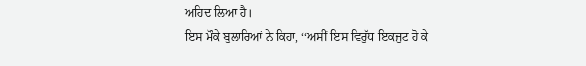ਅਹਿਦ ਲਿਆ ਹੈ।
ਇਸ ਮੌਕੇ ਬੁਲਾਰਿਆਂ ਨੇ ਕਿਹਾ, ‘‘ਅਸੀਂ ਇਸ ਵਿਰੁੱਧ ਇਕਜੁਟ ਹੋ ਕੇ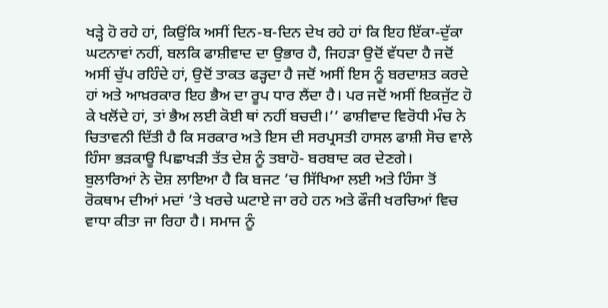ਖੜ੍ਹੇ ਹੋ ਰਹੇ ਹਾਂ, ਕਿਉਂਕਿ ਅਸੀਂ ਦਿਨ-ਬ-ਦਿਨ ਦੇਖ ਰਹੇ ਹਾਂ ਕਿ ਇਹ ਇੱਕਾ-ਦੁੱਕਾ ਘਟਨਾਵਾਂ ਨਹੀਂ, ਬਲਕਿ ਫਾਸ਼ੀਵਾਦ ਦਾ ਉਭਾਰ ਹੈ, ਜਿਹੜਾ ਉਦੋਂ ਵੱਧਦਾ ਹੈ ਜਦੋਂ ਅਸੀਂ ਚੁੱਪ ਰਹਿੰਦੇ ਹਾਂ, ਉਦੋਂ ਤਾਕਤ ਫੜ੍ਹਦਾ ਹੈ ਜਦੋਂ ਅਸੀਂ ਇਸ ਨੂੰ ਬਰਦਾਸ਼ਤ ਕਰਦੇ ਹਾਂ ਅਤੇ ਆਖ਼ਰਕਾਰ ਇਹ ਭੈਅ ਦਾ ਰੂਪ ਧਾਰ ਲੈਂਦਾ ਹੈ। ਪਰ ਜਦੋਂ ਅਸੀਂ ਇਕਜੁੱਟ ਹੋ ਕੇ ਖਲੋਂਦੇ ਹਾਂ, ਤਾਂ ਭੈਅ ਲਈ ਕੋਈ ਥਾਂ ਨਹੀਂ ਬਚਦੀ।’’ ਫਾਸ਼ੀਵਾਦ ਵਿਰੋਧੀ ਮੰਚ ਨੇ ਚਿਤਾਵਨੀ ਦਿੱਤੀ ਹੈ ਕਿ ਸਰਕਾਰ ਅਤੇ ਇਸ ਦੀ ਸਰਪ੍ਰਸਤੀ ਹਾਸਲ ਫਾਸ਼ੀ ਸੋਚ ਵਾਲੇ ਹਿੰਸਾ ਭੜਕਾਊ ਪਿਛਾਖੜੀ ਤੱਤ ਦੇਸ਼ ਨੂੰ ਤਬਾਹੋ- ਬਰਬਾਦ ਕਰ ਦੇਣਗੇ।
ਬੁਲਾਰਿਆਂ ਨੇ ਦੋਸ਼ ਲਾਇਆ ਹੈ ਕਿ ਬਜਟ ’ਚ ਸਿੱਖਿਆ ਲਈ ਅਤੇ ਹਿੰਸਾ ਤੋਂ ਰੋਕਥਾਮ ਦੀਆਂ ਮਦਾਂ ’ਤੇ ਖਰਚੇ ਘਟਾਏ ਜਾ ਰਹੇ ਹਨ ਅਤੇ ਫੌਜੀ ਖਰਚਿਆਂ ਵਿਚ ਵਾਧਾ ਕੀਤਾ ਜਾ ਰਿਹਾ ਹੈ। ਸਮਾਜ ਨੂੰ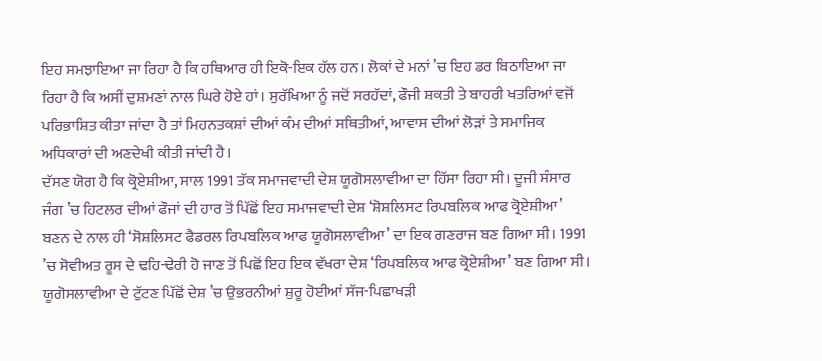ਇਹ ਸਮਝਾਇਆ ਜਾ ਰਿਹਾ ਹੈ ਕਿ ਹਥਿਆਰ ਹੀ ਇਕੋ-ਇਕ ਹੱਲ ਹਨ। ਲੋਕਾਂ ਦੇ ਮਨਾਂ ’ਚ ਇਹ ਡਰ ਬਿਠਾਇਆ ਜਾ ਰਿਹਾ ਹੈ ਕਿ ਅਸੀਂ ਦੁਸ਼ਮਣਾਂ ਨਾਲ ਘਿਰੇ ਹੋਏ ਹਾਂ। ਸੁਰੱਖਿਆ ਨੂੰ ਜਦੋਂ ਸਰਹੱਦਾਂ, ਫੌਜੀ ਸ਼ਕਤੀ ਤੇ ਬਾਹਰੀ ਖਤਰਿਆਂ ਵਜੋਂ ਪਰਿਭਾਸ਼ਿਤ ਕੀਤਾ ਜਾਂਦਾ ਹੈ ਤਾਂ ਮਿਹਨਤਕਸ਼ਾਂ ਦੀਆਂ ਕੰਮ ਦੀਆਂ ਸਥਿਤੀਆਂ, ਆਵਾਸ ਦੀਆਂ ਲੋੜਾਂ ਤੇ ਸਮਾਜਿਕ ਅਧਿਕਾਰਾਂ ਦੀ ਅਣਦੇਖੀ ਕੀਤੀ ਜਾਂਦੀ ਹੈ।
ਦੱਸਣ ਯੋਗ ਹੈ ਕਿ ਕ੍ਰੋਏਸ਼ੀਆ, ਸਾਲ 1991 ਤੱਕ ਸਮਾਜਵਾਦੀ ਦੇਸ਼ ਯੂਗੋਸਲਾਵੀਆ ਦਾ ਹਿੱਸਾ ਰਿਹਾ ਸੀ। ਦੂਜੀ ਸੰਸਾਰ ਜੰਗ ’ਚ ਹਿਟਲਰ ਦੀਆਂ ਫੌਜਾਂ ਦੀ ਹਾਰ ਤੋਂ ਪਿੱਛੋਂ ਇਹ ਸਮਾਜਵਾਦੀ ਦੇਸ਼ ‘ਸ਼ੋਸ਼ਲਿਸਟ ਰਿਪਬਲਿਕ ਆਫ ਕ੍ਰੋਏਸ਼ੀਆ’ ਬਣਨ ਦੇ ਨਾਲ ਹੀ ‘ਸੋਸ਼ਲਿਸਟ ਫੈਡਰਲ ਰਿਪਬਲਿਕ ਆਫ ਯੂਗੋਸਲਾਵੀਆ’ ਦਾ ਇਕ ਗਣਰਾਜ ਬਣ ਗਿਆ ਸੀ। 1991 ’ਚ ਸੋਵੀਅਤ ਰੂਸ ਦੇ ਢਹਿ-ਢੇਰੀ ਹੋ ਜਾਣ ਤੋਂ ਪਿਛੋਂ ਇਹ ਇਕ ਵੱਖਰਾ ਦੇਸ਼ ‘ਰਿਪਬਲਿਕ ਆਫ ਕ੍ਰੋਏਸ਼ੀਆ’ ਬਣ ਗਿਆ ਸੀ। ਯੂਗੋਸਲਾਵੀਆ ਦੇ ਟੁੱਟਣ ਪਿੱਛੋਂ ਦੇਸ਼ ’ਚ ਉਭਰਨੀਆਂ ਸ਼ੁਰੂ ਹੋਈਆਂ ਸੱਜ-ਪਿਛਾਖੜੀ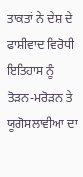ਤਾਕਤਾਂ ਨੇ ਦੇਸ਼ ਦੇ ਫਾਸ਼ੀਵਾਦ ਵਿਰੋਧੀ ਇਤਿਹਾਸ ਨੂੰ ਤੋੜਨ-ਮਰੋੜਨ ਤੇ ਯੂਗੋਸਲਾਵੀਆ ਦਾ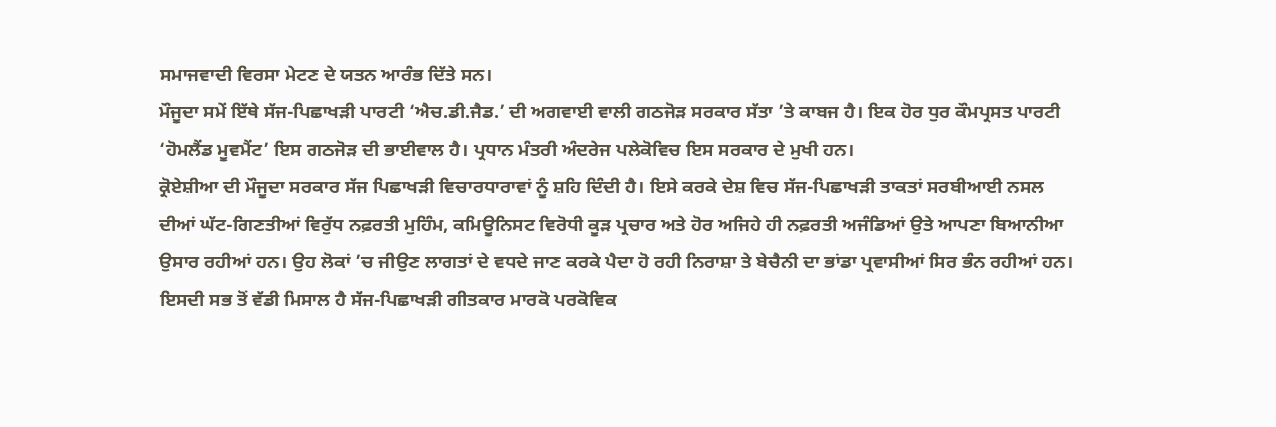ਸਮਾਜਵਾਦੀ ਵਿਰਸਾ ਮੇਟਣ ਦੇ ਯਤਨ ਆਰੰਭ ਦਿੱਤੇ ਸਨ।
ਮੌਜੂਦਾ ਸਮੇਂ ਇੱਥੇ ਸੱਜ-ਪਿਛਾਖੜੀ ਪਾਰਟੀ ‘ਐਚ.ਡੀ.ਜੈਡ.’ ਦੀ ਅਗਵਾਈ ਵਾਲੀ ਗਠਜੋੜ ਸਰਕਾਰ ਸੱਤਾ ’ਤੇ ਕਾਬਜ ਹੈ। ਇਕ ਹੋਰ ਧੁਰ ਕੌਮਪ੍ਰਸਤ ਪਾਰਟੀ ‘ਹੋਮਲੈਂਡ ਮੂਵਮੈਂਟ’ ਇਸ ਗਠਜੋੜ ਦੀ ਭਾਈਵਾਲ ਹੈ। ਪ੍ਰਧਾਨ ਮੰਤਰੀ ਅੰਦਰੇਜ ਪਲੇਕੋਵਿਚ ਇਸ ਸਰਕਾਰ ਦੇ ਮੁਖੀ ਹਨ।
ਕ੍ਰੋਏਸ਼ੀਆ ਦੀ ਮੌਜੂਦਾ ਸਰਕਾਰ ਸੱਜ ਪਿਛਾਖੜੀ ਵਿਚਾਰਧਾਰਾਵਾਂ ਨੂੰ ਸ਼ਹਿ ਦਿੰਦੀ ਹੈ। ਇਸੇ ਕਰਕੇ ਦੇਸ਼ ਵਿਚ ਸੱਜ-ਪਿਛਾਖੜੀ ਤਾਕਤਾਂ ਸਰਬੀਆਈ ਨਸਲ ਦੀਆਂ ਘੱਟ-ਗਿਣਤੀਆਂ ਵਿਰੁੱਧ ਨਫ਼ਰਤੀ ਮੁਹਿੰਮ, ਕਮਿਊਨਿਸਟ ਵਿਰੋਧੀ ਕੂੜ ਪ੍ਰਚਾਰ ਅਤੇ ਹੋਰ ਅਜਿਹੇ ਹੀ ਨਫ਼ਰਤੀ ਅਜੰਡਿਆਂ ਉਤੇ ਆਪਣਾ ਬਿਆਨੀਆ ਉਸਾਰ ਰਹੀਆਂ ਹਨ। ਉਹ ਲੋਕਾਂ ’ਚ ਜੀਉਣ ਲਾਗਤਾਂ ਦੇ ਵਧਦੇ ਜਾਣ ਕਰਕੇ ਪੈਦਾ ਹੋ ਰਹੀ ਨਿਰਾਸ਼ਾ ਤੇ ਬੇਚੈਨੀ ਦਾ ਭਾਂਡਾ ਪ੍ਰਵਾਸੀਆਂ ਸਿਰ ਭੰਨ ਰਹੀਆਂ ਹਨ।
ਇਸਦੀ ਸਭ ਤੋਂ ਵੱਡੀ ਮਿਸਾਲ ਹੈ ਸੱਜ-ਪਿਛਾਖੜੀ ਗੀਤਕਾਰ ਮਾਰਕੋ ਪਰਕੋਵਿਕ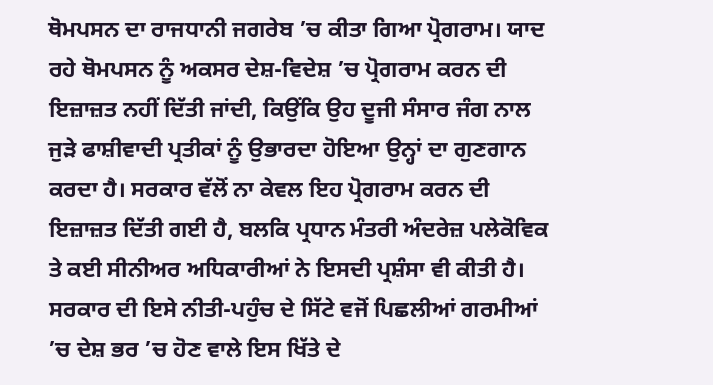ਥੋਮਪਸਨ ਦਾ ਰਾਜਧਾਨੀ ਜਗਰੇਬ ’ਚ ਕੀਤਾ ਗਿਆ ਪ੍ਰੋਗਰਾਮ। ਯਾਦ ਰਹੇ ਥੋਮਪਸਨ ਨੂੰ ਅਕਸਰ ਦੇਸ਼-ਵਿਦੇਸ਼ ’ਚ ਪ੍ਰੋਗਰਾਮ ਕਰਨ ਦੀ ਇਜ਼ਾਜ਼ਤ ਨਹੀਂ ਦਿੱਤੀ ਜਾਂਦੀ, ਕਿਉਂਕਿ ਉਹ ਦੂਜੀ ਸੰਸਾਰ ਜੰਗ ਨਾਲ ਜੁੜੇ ਫਾਸ਼ੀਵਾਦੀ ਪ੍ਰਤੀਕਾਂ ਨੂੰ ਉਭਾਰਦਾ ਹੋਇਆ ਉਨ੍ਹਾਂ ਦਾ ਗੁਣਗਾਨ ਕਰਦਾ ਹੈ। ਸਰਕਾਰ ਵੱਲੋਂ ਨਾ ਕੇਵਲ ਇਹ ਪ੍ਰੋਗਰਾਮ ਕਰਨ ਦੀ ਇਜ਼ਾਜ਼ਤ ਦਿੱਤੀ ਗਈ ਹੈ, ਬਲਕਿ ਪ੍ਰਧਾਨ ਮੰਤਰੀ ਅੰਦਰੇਜ਼ ਪਲੇਕੋਵਿਕ ਤੇ ਕਈ ਸੀਨੀਅਰ ਅਧਿਕਾਰੀਆਂ ਨੇ ਇਸਦੀ ਪ੍ਰਸ਼ੰਸਾ ਵੀ ਕੀਤੀ ਹੈ।
ਸਰਕਾਰ ਦੀ ਇਸੇ ਨੀਤੀ-ਪਹੁੰਚ ਦੇ ਸਿੱਟੇ ਵਜੋਂ ਪਿਛਲੀਆਂ ਗਰਮੀਆਂ ’ਚ ਦੇਸ਼ ਭਰ ’ਚ ਹੋਣ ਵਾਲੇ ਇਸ ਖਿੱਤੇ ਦੇ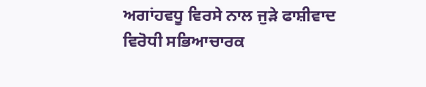ਅਗਾਂਹਵਧੂ ਵਿਰਸੇ ਨਾਲ ਜੁੜੇ ਫਾਸ਼ੀਵਾਦ ਵਿਰੋਧੀ ਸਭਿਆਚਾਰਕ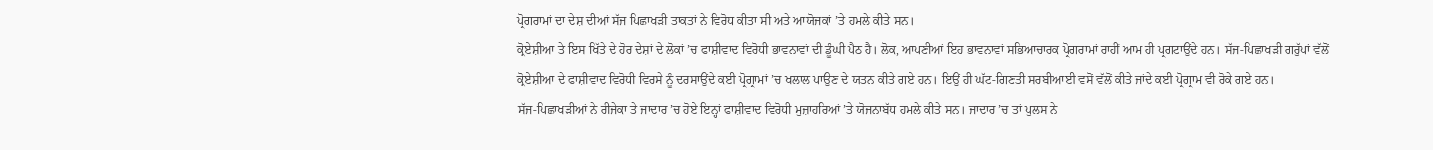ਪ੍ਰੋਗਰਾਮਾਂ ਦਾ ਦੇਸ਼ ਦੀਆਂ ਸੱਜ ਪਿਛਾਖੜੀ ਤਾਕਤਾਂ ਨੇ ਵਿਰੋਧ ਕੀਤਾ ਸੀ ਅਤੇ ਆਯੋਜਕਾਂ ’ਤੇ ਹਮਲੇ ਕੀਤੇ ਸਨ।
ਕ੍ਰੋਏਸ਼ੀਆ ਤੇ ਇਸ ਖਿੱਤੇ ਦੇ ਹੋਰ ਦੇਸ਼ਾਂ ਦੇ ਲੋਕਾਂ ’ਚ ਫਾਸ਼ੀਵਾਦ ਵਿਰੋਧੀ ਭਾਵਨਾਵਾਂ ਦੀ ਡੂੰਘੀ ਪੈਠ ਹੈ। ਲੋਕ, ਆਪਣੀਆਂ ਇਹ ਭਾਵਨਾਵਾਂ ਸਭਿਆਚਾਰਕ ਪ੍ਰੋਗਰਾਮਾਂ ਰਾਹੀਂ ਆਮ ਹੀ ਪ੍ਰਗਟਾਉਂਦੇ ਹਨ। ਸੱਜ-ਪਿਛਾਖੜੀ ਗਰੁੱਪਾਂ ਵੱਲੋਂ ਕ੍ਰੋਏਸ਼ੀਆ ਦੇ ਫਾਸ਼ੀਵਾਦ ਵਿਰੋਧੀ ਵਿਰਸੇ ਨੂੰ ਦਰਸਾਉਂਦੇ ਕਈ ਪ੍ਰੋਗ੍ਰਾਮਾਂ ’ਚ ਖਲਾਲ ਪਾਉਣ ਦੇ ਯਤਨ ਕੀਤੇ ਗਏ ਹਨ। ਇਉਂ ਹੀ ਘੱਟ-ਗਿਣਤੀ ਸਰਬੀਆਈ ਵਸੋਂ ਵੱਲੋਂ ਕੀਤੇ ਜਾਂਦੇ ਕਈ ਪ੍ਰੋਗ੍ਰਾਮ ਵੀ ਰੋਕੇ ਗਏ ਹਨ।
ਸੱਜ-ਪਿਛਾਖੜੀਆਂ ਨੇ ਰੀਜੇਕਾ ਤੇ ਜਾਦਾਰ ’ਚ ਹੋਏ ਇਨ੍ਹਾਂ ਫਾਸ਼ੀਵਾਦ ਵਿਰੋਧੀ ਮੁਜ਼ਾਹਰਿਆਂ ’ਤੇ ਯੋਜਨਾਬੱਧ ਹਮਲੇ ਕੀਤੇ ਸਨ। ਜਾਦਾਰ ’ਚ ਤਾਂ ਪੁਲਸ ਨੇ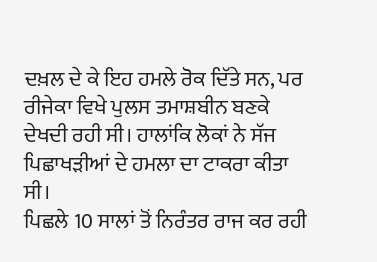ਦਖ਼ਲ ਦੇ ਕੇ ਇਹ ਹਮਲੇ ਰੋਕ ਦਿੱਤੇ ਸਨ, ਪਰ ਰੀਜੇਕਾ ਵਿਖੇ ਪੁਲਸ ਤਮਾਸ਼ਬੀਨ ਬਣਕੇ ਦੇਖਦੀ ਰਹੀ ਸੀ। ਹਾਲਾਂਕਿ ਲੋਕਾਂ ਨੇ ਸੱਜ ਪਿਛਾਖੜੀਆਂ ਦੇ ਹਮਲਾ ਦਾ ਟਾਕਰਾ ਕੀਤਾ ਸੀ।
ਪਿਛਲੇ 10 ਸਾਲਾਂ ਤੋਂ ਨਿਰੰਤਰ ਰਾਜ ਕਰ ਰਹੀ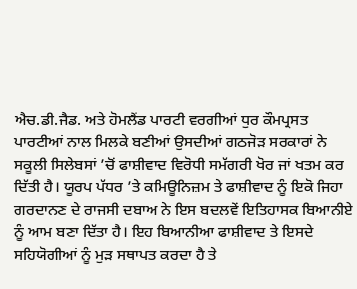ਐਚ.ਡੀ.ਜੈਡ. ਅਤੇ ਹੋਮਲੈਂਡ ਪਾਰਟੀ ਵਰਗੀਆਂ ਧੁਰ ਕੌਮਪ੍ਰਸਤ ਪਾਰਟੀਆਂ ਨਾਲ ਮਿਲਕੇ ਬਣੀਆਂ ਉਸਦੀਆਂ ਗਠਜੋੜ ਸਰਕਾਰਾਂ ਨੇ ਸਕੂਲੀ ਸਿਲੇਬਸਾਂ ’ਚੋਂ ਫਾਸ਼ੀਵਾਦ ਵਿਰੋਧੀ ਸਮੱਗਰੀ ਖੋਰ ਜਾਂ ਖਤਮ ਕਰ ਦਿੱਤੀ ਹੈ। ਯੂਰਪ ਪੱਧਰ ’ਤੇ ਕਮਿਊਨਿਜ਼ਮ ਤੇ ਫਾਸ਼ੀਵਾਦ ਨੂੰ ਇਕੋ ਜਿਹਾ ਗਰਦਾਨਣ ਦੇ ਰਾਜਸੀ ਦਬਾਅ ਨੇ ਇਸ ਬਦਲਵੇਂ ਇਤਿਹਾਸਕ ਬਿਆਨੀਏ ਨੂੰ ਆਮ ਬਣਾ ਦਿੱਤਾ ਹੈ। ਇਹ ਬਿਆਨੀਆ ਫਾਸ਼ੀਵਾਦ ਤੇ ਇਸਦੇ ਸਹਿਯੋਗੀਆਂ ਨੂੰ ਮੁੜ ਸਥਾਪਤ ਕਰਦਾ ਹੈ ਤੇ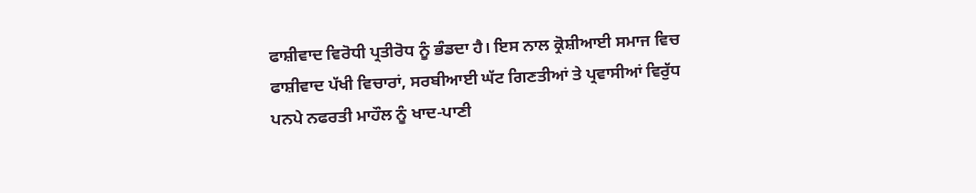ਫਾਸ਼ੀਵਾਦ ਵਿਰੋਧੀ ਪ੍ਰਤੀਰੋਧ ਨੂੰ ਭੰਡਦਾ ਹੈ। ਇਸ ਨਾਲ ਕ੍ਰੋਸ਼ੀਆਈ ਸਮਾਜ ਵਿਚ ਫਾਸ਼ੀਵਾਦ ਪੱਖੀ ਵਿਚਾਰਾਂ, ਸਰਬੀਆਈ ਘੱਟ ਗਿਣਤੀਆਂ ਤੇ ਪ੍ਰਵਾਸੀਆਂ ਵਿਰੁੱਧ ਪਨਪੇ ਨਫਰਤੀ ਮਾਹੌਲ ਨੂੰ ਖਾਦ-ਪਾਣੀ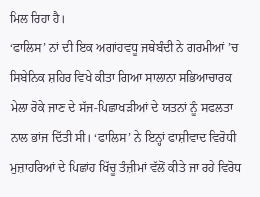ਮਿਲ ਰਿਹਾ ਹੈ।
‘ਫਾਲਿਸ’ ਨਾਂ ਦੀ ਇਕ ਅਗਾਂਹਵਧੂ ਜਥੇਬੰਦੀ ਨੇ ਗਰਮੀਆਂ ’ਚ ਸਿਬੇਨਿਕ ਸ਼ਹਿਰ ਵਿਖੇ ਕੀਤਾ ਗਿਆ ਸਾਲਾਨਾ ਸਭਿਆਚਾਰਕ ਮੇਲਾ ਰੋਕੇ ਜਾਣ ਦੇ ਸੱਜ-ਪਿਛਾਖੜੀਆਂ ਦੇ ਯਤਨਾਂ ਨੂੰ ਸਫਲਤਾ ਨਾਲ ਭਾਂਜ ਦਿੱਤੀ ਸੀ। ‘ਫਾਲਿਸ’ ਨੇ ਇਨ੍ਹਾਂ ਫਾਸ਼ੀਵਾਦ ਵਿਰੋਧੀ ਮੁਜ਼ਾਹਰਿਆਂ ਦੇ ਪਿਛਾਂਹ ਖਿੱਚੂ ਤੰਜ਼ੀਮਾਂ ਵੱਲੋਂ ਕੀਤੇ ਜਾ ਰਹੇ ਵਿਰੋਧ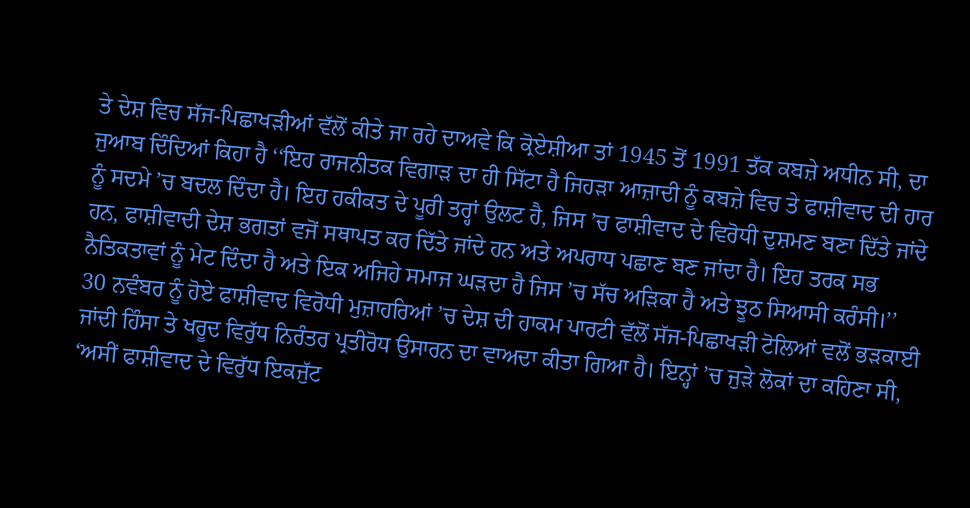ਤੇ ਦੇਸ਼ ਵਿਚ ਸੱਜ-ਪਿਛਾਖੜੀਆਂ ਵੱਲੋਂ ਕੀਤੇ ਜਾ ਰਹੇ ਦਾਅਵੇ ਕਿ ਕ੍ਰੋਏਸ਼ੀਆ ਤਾਂ 1945 ਤੋਂ 1991 ਤੱਕ ਕਬਜ਼ੇ ਅਧੀਨ ਸੀ, ਦਾ ਜੁਆਬ ਦਿੰਦਿਆਂ ਕਿਹਾ ਹੈ ‘‘ਇਹ ਰਾਜਨੀਤਕ ਵਿਗਾੜ ਦਾ ਹੀ ਸਿੱਟਾ ਹੈ ਜਿਹੜਾ ਆਜ਼ਾਦੀ ਨੂੰ ਕਬਜ਼ੇ ਵਿਚ ਤੇ ਫਾਸ਼ੀਵਾਦ ਦੀ ਹਾਰ ਨੂੰ ਸਦਮੇ ’ਚ ਬਦਲ ਦਿੰਦਾ ਹੈ। ਇਹ ਹਕੀਕਤ ਦੇ ਪੂਰੀ ਤਰ੍ਹਾਂ ਉਲਟ ਹੈ, ਜਿਸ ’ਚ ਫਾਸ਼ੀਵਾਦ ਦੇ ਵਿਰੋਧੀ ਦੁਸ਼ਮਣ ਬਣਾ ਦਿੱਤੇ ਜਾਂਦੇ ਹਨ, ਫਾਸ਼ੀਵਾਦੀ ਦੇਸ਼ ਭਗਤਾਂ ਵਜੋਂ ਸਥਾਪਤ ਕਰ ਦਿੱਤੇ ਜਾਂਦੇ ਹਨ ਅਤੇ ਅਪਰਾਧ ਪਛਾਣ ਬਣ ਜਾਂਦਾ ਹੈ। ਇਹ ਤਰਕ ਸਭ ਨੈਤਿਕਤਾਵਾਂ ਨੂੰ ਮੇਟ ਦਿੰਦਾ ਹੈ ਅਤੇ ਇਕ ਅਜਿਹੇ ਸਮਾਜ ਘੜਦਾ ਹੈ ਜਿਸ ’ਚ ਸੱਚ ਅੜਿਕਾ ਹੈ ਅਤੇ ਝੂਠ ਸਿਆਸੀ ਕਰੰਸੀ।’’
30 ਨਵੰਬਰ ਨੂੰ ਹੋਏ ਫਾਸ਼ੀਵਾਦ ਵਿਰੋਧੀ ਮੁਜ਼ਾਹਰਿਆਂ ’ਚ ਦੇਸ਼ ਦੀ ਹਾਕਮ ਪਾਰਟੀ ਵੱਲੋਂ ਸੱਜ-ਪਿਛਾਖੜੀ ਟੋਲਿਆਂ ਵਲੋਂ ਭੜਕਾਈ ਜਾਂਦੀ ਹਿੰਸਾ ਤੇ ਖਰੂਦ ਵਿਰੁੱਧ ਨਿਰੰਤਰ ਪ੍ਰਤੀਰੋਧ ਉਸਾਰਨ ਦਾ ਵਾਅਦਾ ਕੀਤਾ ਗਿਆ ਹੈ। ਇਨ੍ਹਾਂ ’ਚ ਜੁੜੇ ਲੋਕਾਂ ਦਾ ਕਹਿਣਾ ਸੀ, ‘ਅਸੀਂ ਫਾਸ਼ੀਵਾਦ ਦੇ ਵਿਰੁੱਧ ਇਕਜੁੱਟ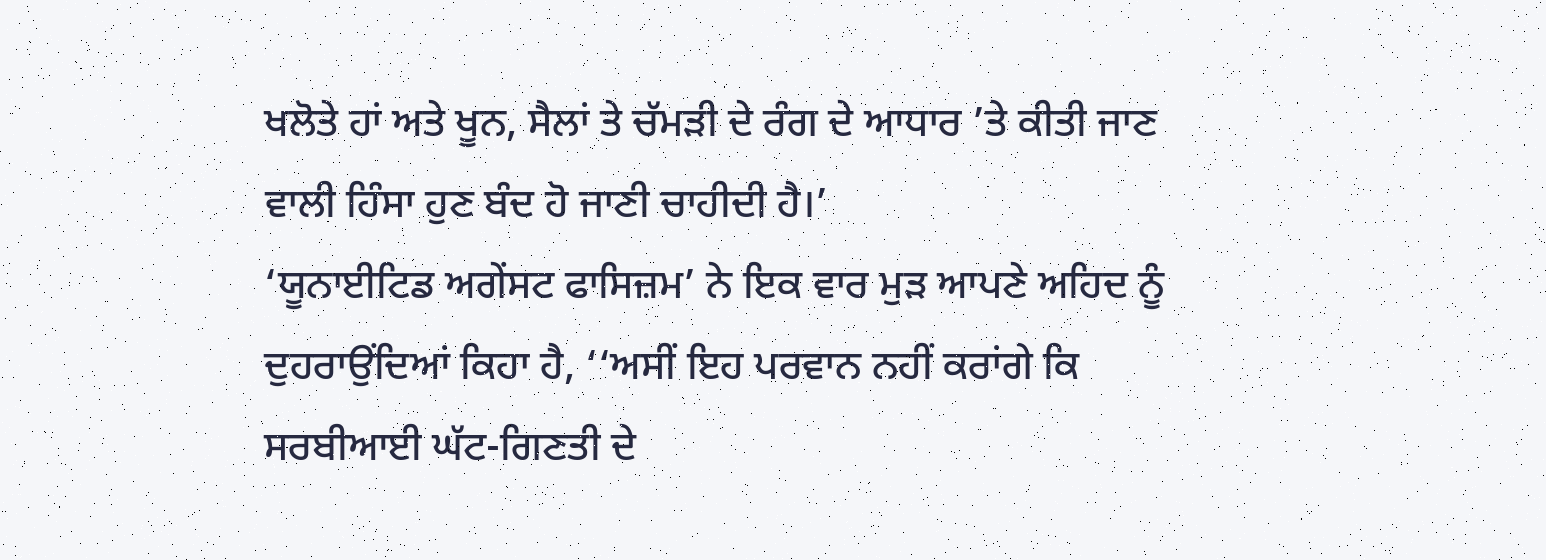ਖਲੋਤੇ ਹਾਂ ਅਤੇ ਖੂਨ, ਸੈਲਾਂ ਤੇ ਚੱਮੜੀ ਦੇ ਰੰਗ ਦੇ ਆਧਾਰ ’ਤੇ ਕੀਤੀ ਜਾਣ ਵਾਲੀ ਹਿੰਸਾ ਹੁਣ ਬੰਦ ਹੋ ਜਾਣੀ ਚਾਹੀਦੀ ਹੈ।’
‘ਯੂਨਾਈਟਿਡ ਅਗੇਂਸਟ ਫਾਸਿਜ਼ਮ’ ਨੇ ਇਕ ਵਾਰ ਮੁੜ ਆਪਣੇ ਅਹਿਦ ਨੂੰ ਦੁਹਰਾਉਂਦਿਆਂ ਕਿਹਾ ਹੈ, ‘‘ਅਸੀਂ ਇਹ ਪਰਵਾਨ ਨਹੀਂ ਕਰਾਂਗੇ ਕਿ ਸਰਬੀਆਈ ਘੱਟ-ਗਿਣਤੀ ਦੇ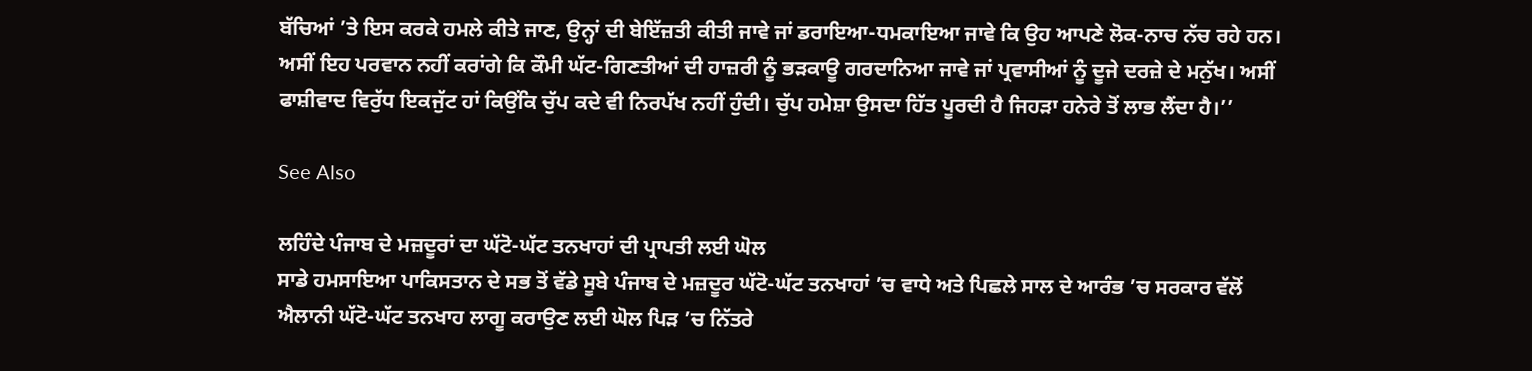ਬੱਚਿਆਂ ’ਤੇ ਇਸ ਕਰਕੇ ਹਮਲੇ ਕੀਤੇ ਜਾਣ, ਉਨ੍ਹਾਂ ਦੀ ਬੇਇੱਜ਼ਤੀ ਕੀਤੀ ਜਾਵੇ ਜਾਂ ਡਰਾਇਆ-ਧਮਕਾਇਆ ਜਾਵੇ ਕਿ ਉਹ ਆਪਣੇ ਲੋਕ-ਨਾਚ ਨੱਚ ਰਹੇ ਹਨ। ਅਸੀਂ ਇਹ ਪਰਵਾਨ ਨਹੀਂ ਕਰਾਂਗੇ ਕਿ ਕੌਮੀ ਘੱਟ-ਗਿਣਤੀਆਂ ਦੀ ਹਾਜ਼ਰੀ ਨੂੰ ਭੜਕਾਊ ਗਰਦਾਨਿਆ ਜਾਵੇ ਜਾਂ ਪ੍ਰਵਾਸੀਆਂ ਨੂੰ ਦੂਜੇ ਦਰਜ਼ੇ ਦੇ ਮਨੁੱਖ। ਅਸੀਂ ਫਾਸ਼ੀਵਾਦ ਵਿਰੁੱਧ ਇਕਜੁੱਟ ਹਾਂ ਕਿਉਂਕਿ ਚੁੱਪ ਕਦੇ ਵੀ ਨਿਰਪੱਖ ਨਹੀਂ ਹੁੰਦੀ। ਚੁੱਪ ਹਮੇਸ਼ਾ ਉਸਦਾ ਹਿੱਤ ਪੂਰਦੀ ਹੈ ਜਿਹੜਾ ਹਨੇਰੇ ਤੋਂ ਲਾਭ ਲੈਂਦਾ ਹੈ।’’

See Also

ਲਹਿੰਦੇ ਪੰਜਾਬ ਦੇ ਮਜ਼ਦੂਰਾਂ ਦਾ ਘੱਟੋ-ਘੱਟ ਤਨਖਾਹਾਂ ਦੀ ਪ੍ਰਾਪਤੀ ਲਈ ਘੋਲ
ਸਾਡੇ ਹਮਸਾਇਆ ਪਾਕਿਸਤਾਨ ਦੇ ਸਭ ਤੋਂ ਵੱਡੇ ਸੂਬੇ ਪੰਜਾਬ ਦੇ ਮਜ਼ਦੂਰ ਘੱਟੋ-ਘੱਟ ਤਨਖਾਹਾਂ ’ਚ ਵਾਧੇ ਅਤੇ ਪਿਛਲੇ ਸਾਲ ਦੇ ਆਰੰਭ ’ਚ ਸਰਕਾਰ ਵੱਲੋਂ ਐਲਾਨੀ ਘੱਟੋ-ਘੱਟ ਤਨਖਾਹ ਲਾਗੂ ਕਰਾਉਣ ਲਈ ਘੋਲ ਪਿੜ ’ਚ ਨਿੱਤਰੇ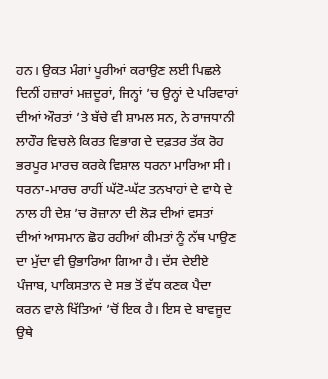ਹਨ। ਉਕਤ ਮੰਗਾਂ ਪੂਰੀਆਂ ਕਰਾਉਣ ਲਈ ਪਿਛਲੇ ਦਿਨੀਂ ਹਜ਼ਾਰਾਂ ਮਜ਼ਦੂਰਾਂ, ਜਿਨ੍ਹਾਂ ’ਚ ਉਨ੍ਹਾਂ ਦੇ ਪਰਿਵਾਰਾਂ ਦੀਆਂ ਔਰਤਾਂ ’ਤੇ ਬੱਚੇ ਵੀ ਸ਼ਾਮਲ ਸਨ, ਨੇ ਰਾਜਧਾਨੀ ਲਾਹੌਰ ਵਿਚਲੇ ਕਿਰਤ ਵਿਭਾਗ ਦੇ ਦਫ਼ਤਰ ਤੱਕ ਰੋਹ ਭਰਪੂਰ ਮਾਰਚ ਕਰਕੇ ਵਿਸ਼ਾਲ ਧਰਨਾ ਮਾਰਿਆ ਸੀ। ਧਰਨਾ-ਮਾਰਚ ਰਾਹੀਂ ਘੱਟੋ-ਘੱਟ ਤਨਖਾਹਾਂ ਦੇ ਵਾਧੇ ਦੇ ਨਾਲ ਹੀ ਦੇਸ਼ ’ਚ ਰੋਜ਼ਾਨਾ ਦੀ ਲੋੜ ਦੀਆਂ ਵਸਤਾਂ ਦੀਆਂ ਆਸਮਾਨ ਛੋਹ ਰਹੀਆਂ ਕੀਮਤਾਂ ਨੂੰ ਨੱਥ ਪਾਉਣ ਦਾ ਮੁੱਦਾ ਵੀ ਉਭਾਰਿਆ ਗਿਆ ਹੈ। ਦੱਸ ਦੇਈਏ ਪੰਜਾਬ, ਪਾਕਿਸਤਾਨ ਦੇ ਸਭ ਤੋਂ ਵੱਧ ਕਣਕ ਪੈਦਾ ਕਰਨ ਵਾਲੇ ਖਿੱਤਿਆਂ ’ਚੋਂ ਇਕ ਹੈ। ਇਸ ਦੇ ਬਾਵਜੂਦ ਉਥੇ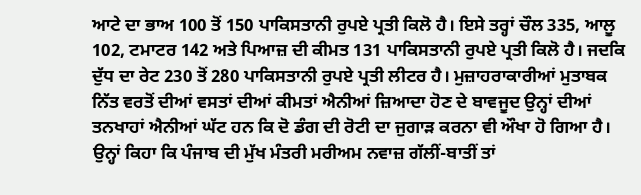ਆਟੇ ਦਾ ਭਾਅ 100 ਤੋਂ 150 ਪਾਕਿਸਤਾਨੀ ਰੁਪਏ ਪ੍ਰਤੀ ਕਿਲੋ ਹੈ। ਇਸੇ ਤਰ੍ਹਾਂ ਚੌਲ 335, ਆਲੂ 102, ਟਮਾਟਰ 142 ਅਤੇ ਪਿਆਜ਼ ਦੀ ਕੀਮਤ 131 ਪਾਕਿਸਤਾਨੀ ਰੁਪਏ ਪ੍ਰਤੀ ਕਿਲੋ ਹੈ। ਜਦਕਿ ਦੁੱਧ ਦਾ ਰੇਟ 230 ਤੋਂ 280 ਪਾਕਿਸਤਾਨੀ ਰੁਪਏ ਪ੍ਰਤੀ ਲੀਟਰ ਹੈ। ਮੁਜ਼ਾਹਰਾਕਾਰੀਆਂ ਮੁਤਾਬਕ ਨਿੱਤ ਵਰਤੋਂ ਦੀਆਂ ਵਸਤਾਂ ਦੀਆਂ ਕੀਮਤਾਂ ਐਨੀਆਂ ਜ਼ਿਆਦਾ ਹੋਣ ਦੇ ਬਾਵਜੂਦ ਉਨ੍ਹਾਂ ਦੀਆਂ ਤਨਖਾਹਾਂ ਐਨੀਆਂ ਘੱਟ ਹਨ ਕਿ ਦੋ ਡੰਗ ਦੀ ਰੋਟੀ ਦਾ ਜੁਗਾੜ ਕਰਨਾ ਵੀ ਔਖਾ ਹੋ ਗਿਆ ਹੈ। ਉਨ੍ਹਾਂ ਕਿਹਾ ਕਿ ਪੰਜਾਬ ਦੀ ਮੁੱਖ ਮੰਤਰੀ ਮਰੀਅਮ ਨਵਾਜ਼ ਗੱਲੀਂ-ਬਾਤੀਂ ਤਾਂ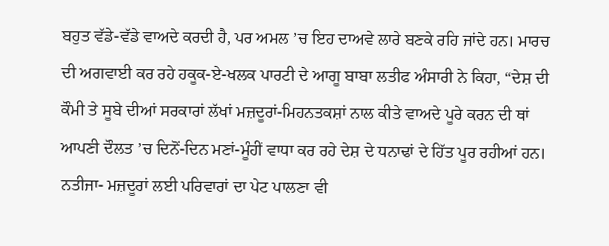ਬਹੁਤ ਵੱਡੇ-ਵੱਡੇ ਵਾਅਦੇ ਕਰਦੀ ਹੈ, ਪਰ ਅਮਲ ’ਚ ਇਹ ਦਾਅਵੇ ਲਾਰੇ ਬਣਕੇ ਰਹਿ ਜਾਂਦੇ ਹਨ। ਮਾਰਚ ਦੀ ਅਗਵਾਈ ਕਰ ਰਹੇ ਹਕੂਕ-ਏ-ਖਲਕ ਪਾਰਟੀ ਦੇ ਆਗੂ ਬਾਬਾ ਲਤੀਫ ਅੰਸਾਰੀ ਨੇ ਕਿਹਾ, “ਦੇਸ਼ ਦੀ ਕੌਮੀ ਤੇ ਸੂਬੇ ਦੀਆਂ ਸਰਕਾਰਾਂ ਲੱਖਾਂ ਮਜ਼ਦੂਰਾਂ-ਮਿਹਨਤਕਸ਼ਾਂ ਨਾਲ ਕੀਤੇ ਵਾਅਦੇ ਪੂਰੇ ਕਰਨ ਦੀ ਥਾਂ ਆਪਣੀ ਦੌਲਤ ’ਚ ਦਿਨੋਂ-ਦਿਨ ਮਣਾਂ-ਮੂੰਹੀਂ ਵਾਧਾ ਕਰ ਰਹੇ ਦੇਸ਼ ਦੇ ਧਨਾਢਾਂ ਦੇ ਹਿੱਤ ਪੂਰ ਰਹੀਆਂ ਹਨ। ਨਤੀਜਾ- ਮਜ਼ਦੂਰਾਂ ਲਈ ਪਰਿਵਾਰਾਂ ਦਾ ਪੇਟ ਪਾਲਣਾ ਵੀ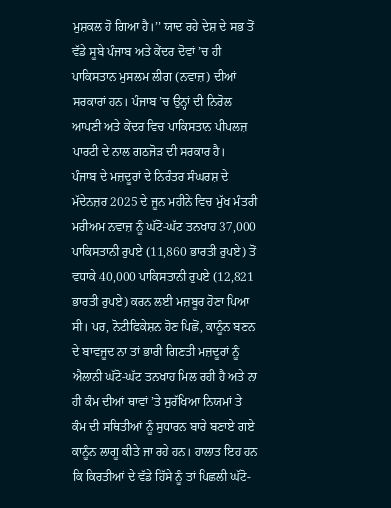ਮੁਸ਼ਕਲ ਹੋ ਗਿਆ ਹੈ।’’ ਯਾਦ ਰਹੇ ਦੇਸ਼ ਦੇ ਸਭ ਤੋਂ ਵੱਡੇ ਸੂਬੇ ਪੰਜਾਬ ਅਤੇ ਕੇਂਦਰ ਦੋਵਾਂ ’ਚ ਹੀ ਪਾਕਿਸਤਾਨ ਮੁਸਲਮ ਲੀਗ (ਨਵਾਜ਼) ਦੀਆਂ ਸਰਕਾਰਾਂ ਹਨ। ਪੰਜਾਬ ’ਚ ਉਨ੍ਹਾਂ ਦੀ ਨਿਰੋਲ ਆਪਣੀ ਅਤੇ ਕੇਂਦਰ ਵਿਚ ਪਾਕਿਸਤਾਨ ਪੀਪਲਜ਼ ਪਾਰਟੀ ਦੇ ਨਾਲ ਗਠਜੋੜ ਦੀ ਸਰਕਾਰ ਹੈ।
ਪੰਜਾਬ ਦੇ ਮਜ਼ਦੂਰਾਂ ਦੇ ਨਿਰੰਤਰ ਸੰਘਰਸ਼ ਦੇ ਮੱਦੇਨਜ਼ਰ 2025 ਦੇ ਜੂਨ ਮਹੀਨੇ ਵਿਚ ਮੁੱਖ ਮੰਤਰੀ ਮਰੀਅਮ ਨਵਾਜ਼ ਨੂੰ ਘੱਟੋ-ਘੱਟ ਤਨਖਾਹ 37,000 ਪਾਕਿਸਤਾਨੀ ਰੁਪਏ (11,860 ਭਾਰਤੀ ਰੁਪਏ) ਤੋਂ ਵਧਾਕੇ 40,000 ਪਾਕਿਸਤਾਨੀ ਰੁਪਏ (12,821 ਭਾਰਤੀ ਰੁਪਏ) ਕਰਨ ਲਈ ਮਜ਼ਬੂਰ ਹੋਣਾ ਪਿਆ ਸੀ। ਪਰ, ਨੋਟੀਫਿਕੇਸ਼ਨ ਹੋਣ ਪਿਛੋਂ, ਕਾਨੂੰਨ ਬਣਨ ਦੇ ਬਾਵਜੂਦ ਨਾ ਤਾਂ ਭਾਰੀ ਗਿਣਤੀ ਮਜ਼ਦੂਰਾਂ ਨੂੰ ਐਲਾਨੀ ਘੱਟੋ-ਘੱਟ ਤਨਖਾਹ ਮਿਲ ਰਹੀ ਹੈ ਅਤੇ ਨਾ ਹੀ ਕੰਮ ਦੀਆਂ ਥਾਵਾਂ ’ਤੇ ਸੁਰੱਖਿਆ ਨਿਯਮਾਂ ਤੇ ਕੰਮ ਦੀ ਸਥਿਤੀਆਂ ਨੂੰ ਸੁਧਾਰਨ ਬਾਰੇ ਬਣਾਏ ਗਏ ਕਾਨੂੰਨ ਲਾਗੂ ਕੀਤੇ ਜਾ ਰਹੇ ਹਨ। ਹਾਲਾਤ ਇਹ ਹਨ ਕਿ ਕਿਰਤੀਆਂ ਦੇ ਵੱਡੇ ਹਿੱਸੇ ਨੂੰ ਤਾਂ ਪਿਛਲੀ ਘੱਟੋ-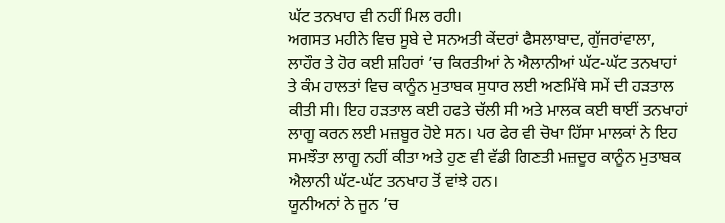ਘੱਟ ਤਨਖਾਹ ਵੀ ਨਹੀਂ ਮਿਲ ਰਹੀ।
ਅਗਸਤ ਮਹੀਨੇ ਵਿਚ ਸੂਬੇ ਦੇ ਸਨਅਤੀ ਕੇਂਦਰਾਂ ਫੈਸਲਾਬਾਦ, ਗੁੱਜਰਾਂਵਾਲਾ, ਲਾਹੌਰ ਤੇ ਹੋਰ ਕਈ ਸ਼ਹਿਰਾਂ ’ਚ ਕਿਰਤੀਆਂ ਨੇ ਐਲਾਨੀਆਂ ਘੱਟ-ਘੱਟ ਤਨਖਾਹਾਂ ਤੇ ਕੰਮ ਹਾਲਤਾਂ ਵਿਚ ਕਾਨੂੰਨ ਮੁਤਾਬਕ ਸੁਧਾਰ ਲਈ ਅਣਮਿੱਥੇ ਸਮੇਂ ਦੀ ਹੜਤਾਲ ਕੀਤੀ ਸੀ। ਇਹ ਹੜਤਾਲ ਕਈ ਹਫਤੇ ਚੱਲੀ ਸੀ ਅਤੇ ਮਾਲਕ ਕਈ ਥਾਈਂ ਤਨਖਾਹਾਂ ਲਾਗੂ ਕਰਨ ਲਈ ਮਜ਼ਬੂਰ ਹੋਏ ਸਨ। ਪਰ ਫੇਰ ਵੀ ਚੋਖਾ ਹਿੱਸਾ ਮਾਲਕਾਂ ਨੇ ਇਹ ਸਮਝੌਤਾ ਲਾਗੂ ਨਹੀਂ ਕੀਤਾ ਅਤੇ ਹੁਣ ਵੀ ਵੱਡੀ ਗਿਣਤੀ ਮਜ਼ਦੂਰ ਕਾਨੂੰਨ ਮੁਤਾਬਕ ਐਲਾਨੀ ਘੱਟ-ਘੱਟ ਤਨਖਾਹ ਤੋਂ ਵਾਂਝੇ ਹਨ।
ਯੂਨੀਅਨਾਂ ਨੇ ਜੂਨ ’ਚ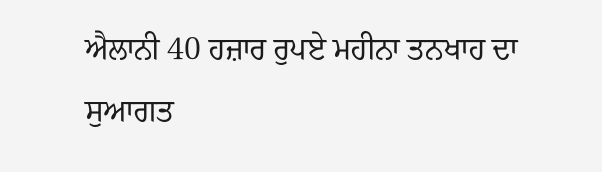ਐਲਾਨੀ 40 ਹਜ਼ਾਰ ਰੁਪਏ ਮਹੀਨਾ ਤਨਖਾਹ ਦਾ ਸੁਆਗਤ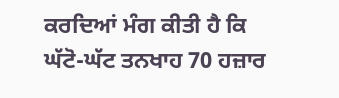ਕਰਦਿਆਂ ਮੰਗ ਕੀਤੀ ਹੈ ਕਿ ਘੱਟੋ-ਘੱਟ ਤਨਖਾਹ 70 ਹਜ਼ਾਰ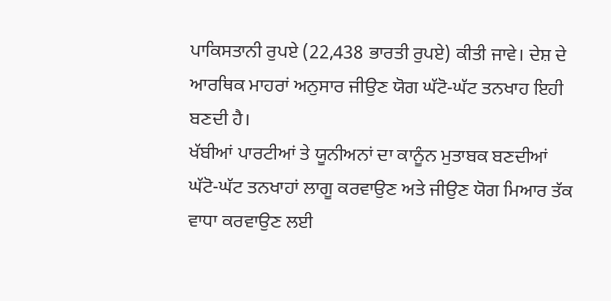ਪਾਕਿਸਤਾਨੀ ਰੁਪਏ (22,438 ਭਾਰਤੀ ਰੁਪਏ) ਕੀਤੀ ਜਾਵੇ। ਦੇਸ਼ ਦੇ ਆਰਥਿਕ ਮਾਹਰਾਂ ਅਨੁਸਾਰ ਜੀਉਣ ਯੋਗ ਘੱਟੋ-ਘੱਟ ਤਨਖਾਹ ਇਹੀ ਬਣਦੀ ਹੈ।
ਖੱਬੀਆਂ ਪਾਰਟੀਆਂ ਤੇ ਯੂਨੀਅਨਾਂ ਦਾ ਕਾਨੂੰਨ ਮੁਤਾਬਕ ਬਣਦੀਆਂ ਘੱਟੋ-ਘੱਟ ਤਨਖਾਹਾਂ ਲਾਗੂ ਕਰਵਾਉਣ ਅਤੇ ਜੀਉਣ ਯੋਗ ਮਿਆਰ ਤੱਕ ਵਾਧਾ ਕਰਵਾਉਣ ਲਈ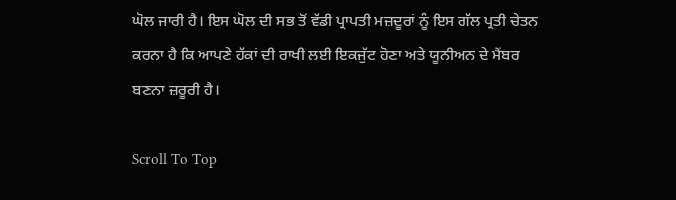ਘੋਲ ਜਾਰੀ ਹੈ। ਇਸ ਘੋਲ ਦੀ ਸਭ ਤੋਂ ਵੱਡੀ ਪ੍ਰਾਪਤੀ ਮਜ਼ਦੂਰਾਂ ਨੂੰ ਇਸ ਗੱਲ ਪ੍ਰਤੀ ਚੇਤਨ ਕਰਨਾ ਹੈ ਕਿ ਆਪਣੇ ਹੱਕਾਂ ਦੀ ਰਾਖੀ ਲਈ ਇਕਜੁੱਟ ਹੋਣਾ ਅਤੇ ਯੂਨੀਅਨ ਦੇ ਮੈਂਬਰ ਬਣਨਾ ਜ਼ਰੂਰੀ ਹੈ।

Scroll To Top